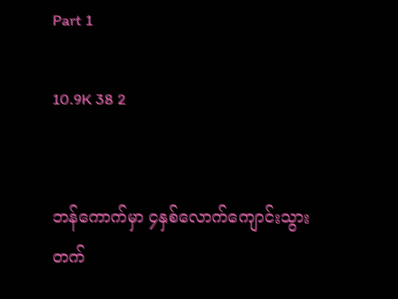Part 1

10.9K 38 2


ဘန်ကောက်မှာ ၄နှစ်လောက်ကျောင်းသွားတက်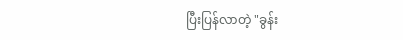ပြီးပြန်လာတဲ့ "ခွန်း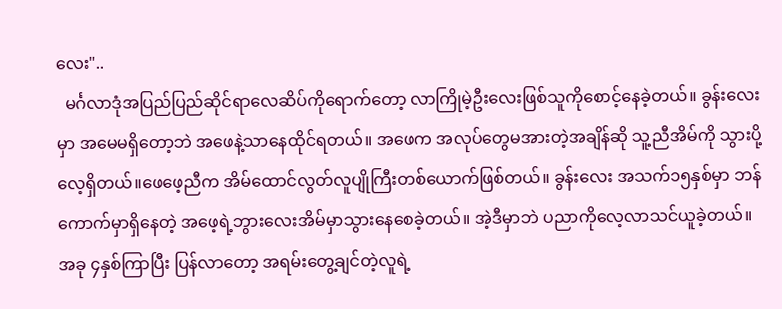လေး"..
  မင်္ဂလာဒုံအပြည်ပြည်ဆိုင်ရာလေဆိပ်ကိုရောက်တော့ လာကြိုမဲ့ဦးလေးဖြစ်သူကိုစောင့်နေခဲ့တယ်။ ခွန်းလေးမှာ အမေမရှိတော့ဘဲ အဖေနဲ့သာနေထိုင်ရတယ်။ အဖေက အလုပ်တွေမအားတဲ့အချိန်ဆို သူ့ညီအိမ်ကို သွားပို့လေ့ရှိတယ်။ဖေဖေ့ညီက အိမ်ထောင်လွတ်လူပျိုကြီးတစ်ယောက်ဖြစ်တယ်။ ခွန်းလေး အသက်၁၅နှစ်မှာ ဘန်ကောက်မှာရှိနေတဲ့ အဖေ့ရဲ့ဘွားလေးအိမ်မှာသွားနေစေခဲ့တယ်။ အဲ့ဒီမှာဘဲ ပညာကိုလေ့လာသင်ယူခဲ့တယ်။ အခု ၄နှစ်ကြာပြီး ပြန်လာတော့ အရမ်းတွေ့ချင်တဲ့လူရဲ့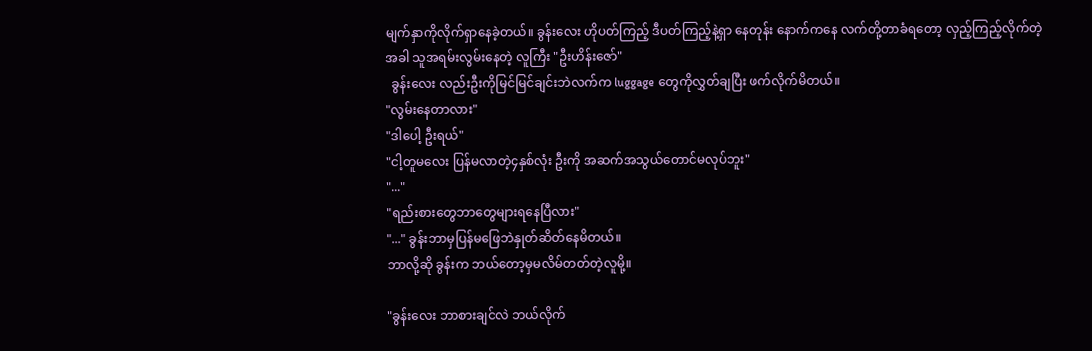မျက်နှာကိုလိုက်ရှာနေခဲ့တယ်။ ခွန်းလေး ဟိုပတ်ကြည့် ဒီပတ်ကြည့်နဲ့ရှာ နေတုန်း နောက်ကနေ လက်တို့တာခံရတော့ လှည့်ကြည့်လိုက်တဲ့အခါ သူအရမ်းလွမ်းနေတဲ့ လူကြီး "ဦးဟိန်းဇော်"
  ခွန်းလေး လည်းဦးကိုမြင်မြင်ချင်းဘဲလက်က luggage တွေကိုလွှတ်ချပြီး ဖက်လိုက်မိတယ်။
"လွမ်းနေတာလား"
"ဒါပေါ့ ဦးရယ်"
"ငါ့တူမလေး ပြန်မလာတဲ့၄နှစ်လုံး ဦးကို အဆက်အသွယ်တောင်မလုပ်ဘူး"
"..."
"ရည်းစားတွေဘာတွေများရနေပြီလား"
"..." ခွန်းဘာမှပြန်မဖြေဘဲနှုတ်ဆိတ်နေမိတယ်။
ဘာလို့ဆို ခွန်းက ဘယ်တော့မှမလိမ်တတ်တဲ့လူမို့။

"ခွန်းလေး ဘာစားချင်လဲ ဘယ်လိုက်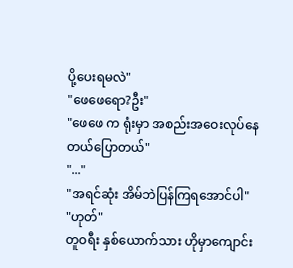ပို့ပေးရမလဲ"
"ဖေဖေရော?ဦး"
"ဖေဖေ က ရုံးမှာ အစည်းအဝေးလုပ်နေတယ်ပြောတယ်"
"..."
"အရင်ဆုံး အိမ်ဘဲပြန်ကြရအောင်ပါ"
"ဟုတ်"
တူဝရီး နှစ်ယောက်သား ဟိုမှာကျောင်း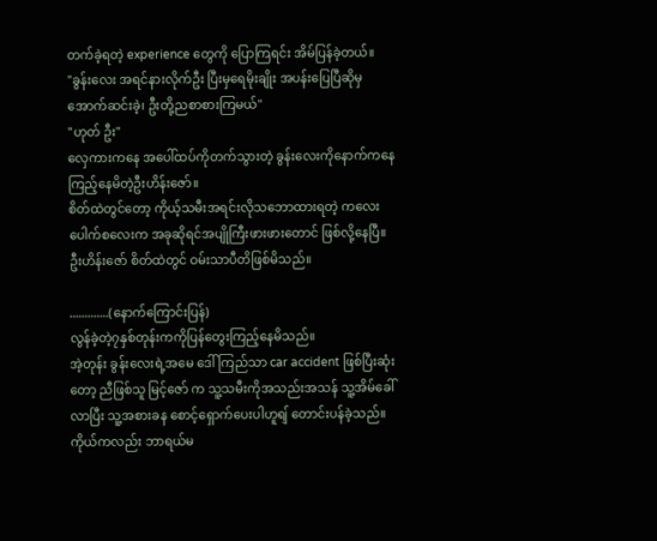တက်ခဲ့ရတဲ့ experience တွေကို ပြောကြရင်း အိမ်ပြန်ခဲ့တယ်။
"ခွန်းလေး အရင်နားလိုက်ဦး ပြီးမှရေမိုးချိုး အပန်းပြေပြီဆိုမှ အောက်ဆင်းခဲ့၊ ဦးတို့ညစာစားကြမယ်"
"ဟုတ် ဦး"
လှေကားကနေ အပေါ်ထပ်ကိုတက်သွားတဲ့ ခွန်းလေးကိုနောက်ကနေ ကြည့်နေမိတဲ့ဦးဟိန်းဇော်။
စိတ်ထဲတွင်တော့ ကိုယ့်သမီးအရင်းလိုသဘောထားရတဲ့ ကလေးပေါက်စလေးက အခုဆိုရင်အပျိုကြီးဖားဖားတောင် ဖြစ်လို့နေပြီ။
ဦးဟိန်းဇော် စိတ်ထဲတွင် ဝမ်းသာပီတိဖြစ်မိသည်။

.............(နောက်ကြောင်းပြန်)
လွန်ခဲ့တဲ့၇နှစ်တုန်းကကိုပြန်တွေးကြည့်နေမိသည်။
အဲ့တုန်း ခွန်းလေးရဲ့အမေ ဒေါ်ကြည်သာ car accident ဖြစ်ပြီးဆုံးတော့ ညီဖြစ်သူ မြင့်ဇော် က သူ့သမီးကိုအသည်းအသန် သူ့အိမ်ခေါ်လာပြီး သူ့အစားခန စောင့်ရှောက်ပေးပါဟူရျ် တောင်းပန်ခဲ့သည်။
ကိုယ်ကလည်း ဘာရယ်မ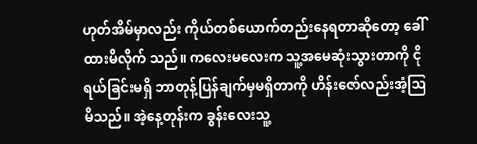ဟုတ်အိမ်မှာလည်း ကိုယ်တစ်ယောက်တည်းနေရတာဆိုတော့ ခေါ်ထားမိလိုက် သည်။ ကလေးမလေးက သူ့အမေဆုံးသွားတာကို ငိုရယ်ခြင်းမရှိ ဘာတုန့်ပြန်ချက်မှမရှိတာကို ဟိန်းဇော်လည်းအံ့ဩမိသည်။ အဲ့နေ့တုန်းက ခွန်းလေးသူ့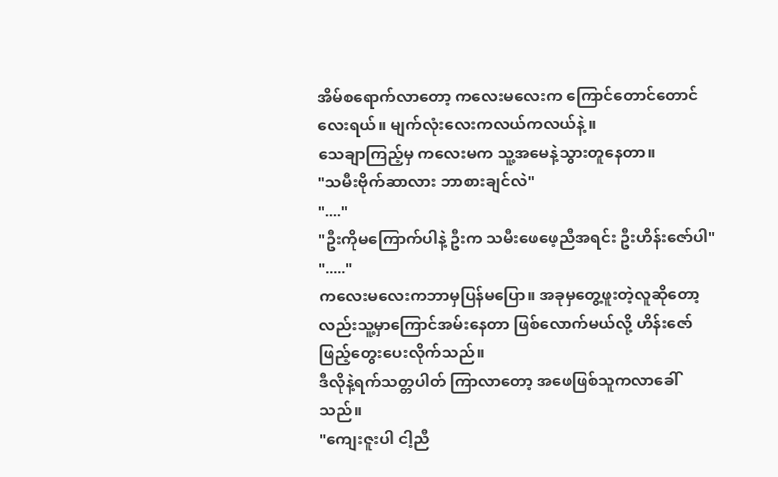အိမ်စရောက်လာတော့ ကလေးမလေးက ကြောင်တောင်တောင်လေးရယ်။ မျက်လုံးလေးကလယ်ကလယ်နဲ့ ။
သေချာကြည့်မှ ကလေးမက သူ့အမေနဲ့သွားတူနေတာ။
"သမီးဗိုက်ဆာလား ဘာစားချင်လဲ"
"...."
"ဦးကိုမကြောက်ပါနဲ့ ဦးက သမီးဖေဖေ့ညီအရင်း ဦးဟိန်းဇော်ပါ"
"....."
ကလေးမလေးကဘာမှပြန်မပြော။ အခုမှတွေ့ဖူးတဲ့လူဆိုတော့လည်းသူ့မှာကြောင်အမ်းနေတာ ဖြစ်လောက်မယ်လို့ ဟိန်းဇော် ဖြည့်တွေးပေးလိုက်သည်။
ဒီလိုနဲ့ရက်သတ္တပါတ် ကြာလာတော့ အဖေဖြစ်သူကလာခေါ်သည်။
"ကျေးဇူးပါ ငါ့ညီ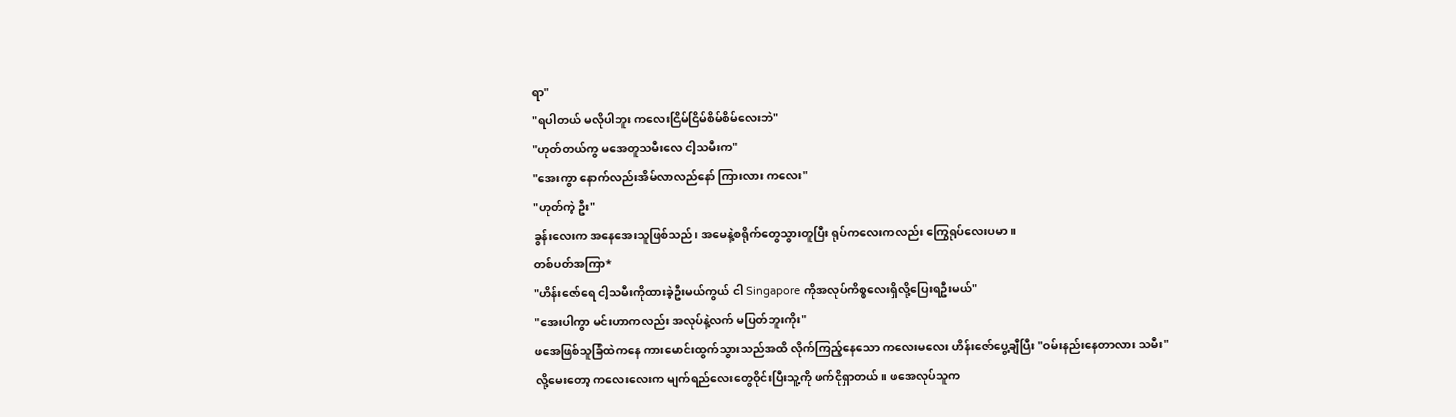ရာ"
"ရပါတယ် မလိုပါဘူး ကလေးငြိမ်ငြိမ်စိမ်စိမ်လေးဘဲ"
"ဟုတ်တယ်ကွ မအေတူသမီးလေ ငါ့သမီးက"
"အေးကွာ နောက်လည်းအိမ်လာလည်နော် ကြားလား ကလေး"
"ဟုတ်ကဲ့ ဦး"
ခွန်းလေးက အနေအေးသူဖြစ်သည်၊ အမေနဲ့စရိုက်တွေသွားတူပြီး ရုပ်ကလေးကလည်း ကြွေရုပ်လေးပမာ။
တစ်ပတ်အကြာ*
"ဟိန်းဇော်ရေ ငါ့သမီးကိုထားခဲ့ဦးမယ်ကွယ် ငါ Singapore ကိုအလုပ်ကိစ္စလေးရှိလို့ပြေးရဦးမယ်"
"အေးပါကွာ မင်းဟာကလည်း အလုပ်နဲ့လက် မပြတ်ဘူးကိုး"
ဖအေဖြစ်သူခြံထဲကနေ ကားမောင်းထွက်သွားသည်အထိ လိုက်ကြည့်နေသော ကလေးမလေး ဟိန်းဇော်ပွေ့ချီပြီး "ဝမ်းနည်းနေတာလား သမီး"
လို့မေးတော့ ကလေးလေးက မျက်ရည်လေးတွေဝိုင်းပြီးသူ့ကို ဖက်ငိုရှာတယ်။ ဖအေလုပ်သူက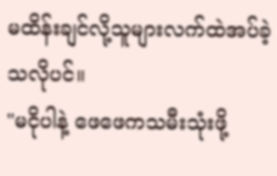မထိန်းချင်လို့သူများလက်ထဲအပ်ခဲ့သလိုပင်။
"မငိုပါနဲ့ ဖေဖေကသမီးသုံးဖို့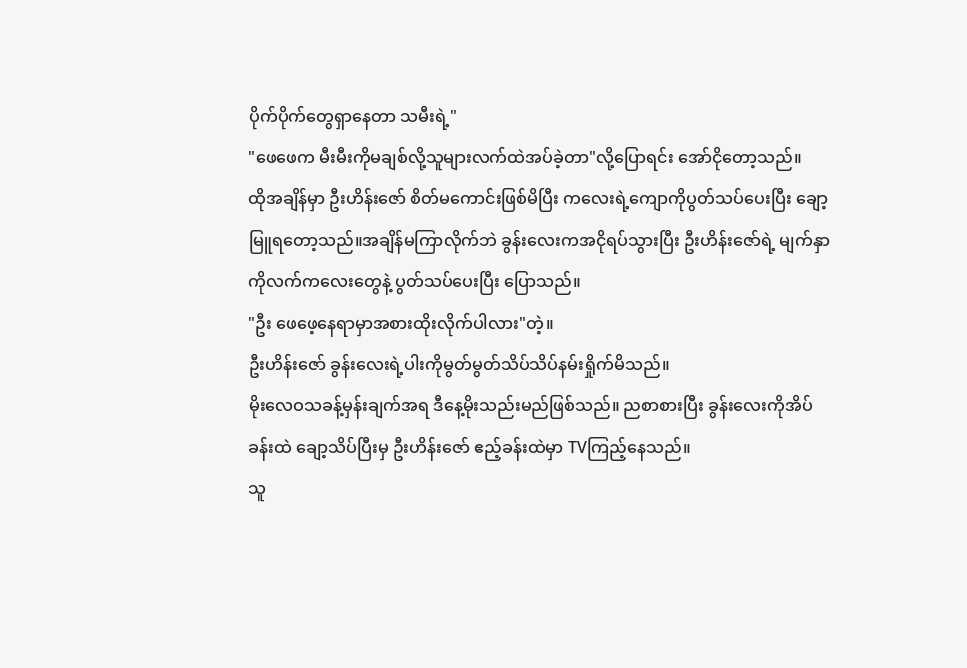ပိုက်ပိုက်တွေရှာနေတာ သမီးရဲ့"
"ဖေဖေက မီးမီးကိုမချစ်လို့သူများလက်ထဲအပ်ခဲ့တာ"လို့ပြောရင်း အော်ငိုတော့သည်။
ထိုအချိန်မှာ ဦးဟိန်းဇော် စိတ်မကောင်းဖြစ်မိပြီး ကလေးရဲ့ကျောကိုပွတ်သပ်ပေးပြီး ချော့မြူရတော့သည်။အချိန်မကြာလိုက်ဘဲ ခွန်းလေးကအငိုရပ်သွားပြီး ဦးဟိန်းဇော်ရဲ့ မျက်နှာကိုလက်ကလေးတွေနဲ့ ပွတ်သပ်ပေးပြီး ပြောသည်။
"ဦး ဖေဖေ့နေရာမှာအစားထိုးလိုက်ပါလား"တဲ့။
ဦးဟိန်းဇော် ခွန်းလေးရဲ့ပါးကိုမွတ်မွတ်သိပ်သိပ်နမ်းရှိုက်မိသည်။
မိုးလေဝသခန့်မှန်းချက်အရ ဒီနေ့မိုးသည်းမည်ဖြစ်သည်။ ညစာစားပြီး ခွန်းလေးကိုအိပ်ခန်းထဲ ချော့သိပ်ပြီးမှ ဦးဟိန်းဇော် ဧည့်ခန်းထဲမှာ TVကြည့်နေသည်။
သူ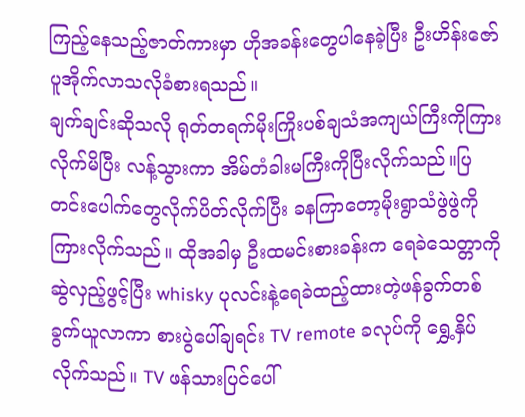ကြည့်နေသည့်ဇာတ်ကားမှာ ဟိုအခန်းတွေပါနေခဲ့ပြီး ဦးဟိန်းဇော် ပူအိုက်လာသလိုခံစားရသည်။
ချက်ချင်းဆိုသလို ရုတ်တရက်မိုးကြိုးပစ်ချသံအကျယ်ကြီးကိုကြားလိုက်မိပြီး လန့်သွားကာ အိမ်တံခါးမကြီးကိုပြီးလိုက်သည်။ပြတင်းပေါက်တွေလိုက်ပိတ်လိုက်ပြီး ခနကြာတော့မိုးရွာသံဖွဲဖွဲကိုကြားလိုက်သည်။ ထိုအခါမှ ဦးထမင်းစားခန်းက ရေခဲသေတ္တာကို ဆွဲလှည့်ဖွင့်ပြီး whisky ပုလင်းနဲ့ရေခဲထည့်ထားတဲ့ဖန်ခွက်တစ်ခွက်ယူလာကာ စားပွဲပေါ်ချရင်း TV remote ခလုပ်ကို ရွှေ့နှိပ်လိုက်သည်။ TV ဖန်သားပြင်ပေါ်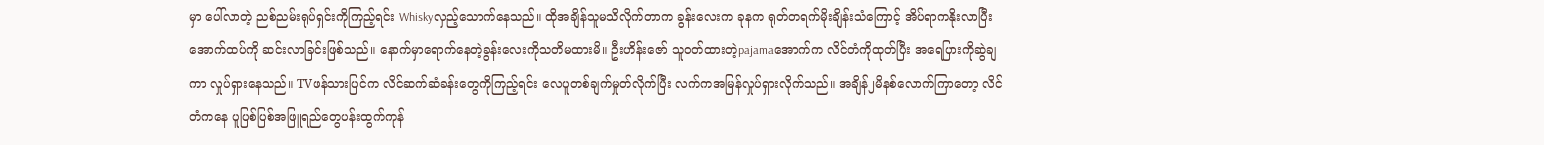မှာ ပေါ်လာတဲ့ ညစ်ညမ်းရုပ်ရှင်းကိုကြည့်ရင်း Whiskyလှည့်သောက်နေသည်။ ထိုအချိန်သူမသိလိုက်တာက ခွန်းလေးက ခုနက ရုတ်တရက်မိုးချိန်းသံကြောင့် အိပ်ရာကနိုးလာပြီးအောက်ထပ်ကို ဆင်းလာခြင်းဖြစ်သည်။ နောက်မှာရောက်နေတဲ့ခွန်းလေးကိုသတိမထားမိ။ ဦးဟိန်းဇော် သူဝတ်ထားတဲ့pajamaအောက်က လိင်တံကိုထုတ်ပြီး အရေပြားကိုဆွဲချကာ လှုပ်ရှားနေသည်။ TVဖန်သားပြင်က လိင်ဆက်ဆံခန်းတွေကိုကြည့်ရင်း လေပူတစ်ချက်မှုတ်လိုက်ပြီး လက်ကအမြန်လှုပ်ရှားလိုက်သည်။ အချိန်၂မိနစ်လောက်ကြာတော့ လိင်တံကနေ ပူပြစ်ပြစ်အဖြူရည်တွေပန်းထွက်ကုန်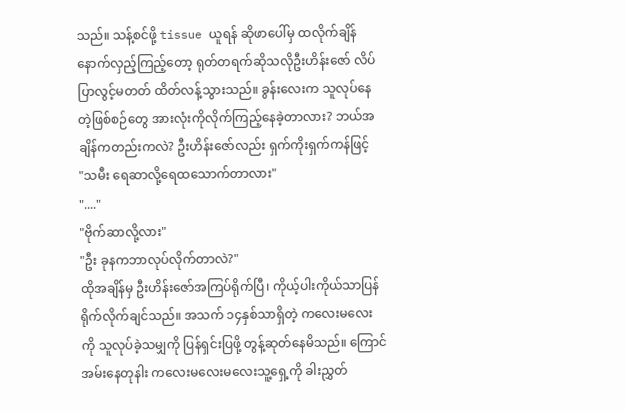သည်။ သန့်စင်ဖို့ tissue ယူရန် ဆိုဖာပေါ်မှ ထလိုက်ချိန် နောက်လှည့်ကြည့်တော့ ရုတ်တရက်ဆိုသလိုဦးဟိန်းဇော် လိပ်ပြာလွင့်မတတ် ထိတ်လန့်သွားသည်။ ခွန်းလေးက သူလုပ်နေတဲ့ဖြစ်စဉ်တွေ အားလုံးကိုလိုက်ကြည့်နေခဲ့တာလား? ဘယ်အချိန်ကတည်းကလဲ? ဦးဟိန်းဇော်လည်း ရှက်ကိုးရှက်ကန်ဖြင့်
"သမီး ရေဆာလို့ရေထသောက်တာလား"
"...."
"ဗိုက်ဆာလို့လား"
"ဦး ခုနကဘာလုပ်လိုက်တာလဲ?"
ထိုအချိန်မှ ဦးဟိန်းဇော်အကြပ်ရိုက်ပြီ၊ ကိုယ့်ပါးကိုယ်သာပြန်ရိုက်လိုက်ချင်သည်။ အသက် ၁၄နှစ်သာရှိတဲ့ ကလေးမလေးကို သူလုပ်ခဲ့သမျှကို ပြန်ရှင်းပြဖို့ တွန့်ဆုတ်နေမိသည်။ ကြောင်အမ်းနေတုနါး ကလေးမလေးမလေးသူ့ရှေ့ကို ခါးညွှတ်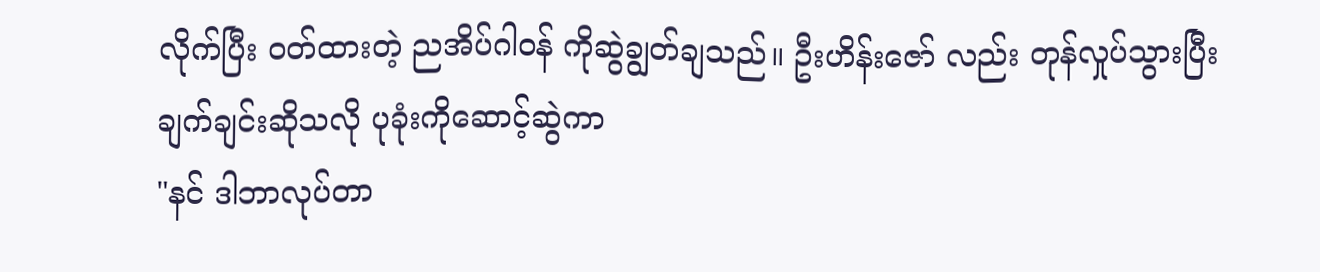လိုက်ပြီး ဝတ်ထားတဲ့ ညအိပ်ဂါဝန် ကိုဆွဲချွတ်ချသည်။ ဦးဟိန်းဇော် လည်း တုန်လှုပ်သွားပြီး ချက်ချင်းဆိုသလို ပုခုံးကိုဆောင့်ဆွဲကာ
"နင် ဒါဘာလုပ်တာ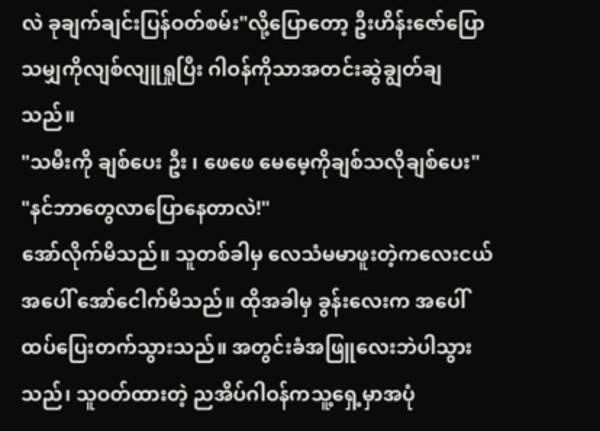လဲ ခုချက်ချင်းပြန်ဝတ်စမ်း"လို့ပြောတော့ ဦးဟိန်းဇော်ပြောသမျှကိုလျစ်လျူရှုပြီး ဂါဝန်ကိုသာအတင်းဆွဲချွတ်ချသည်။
"သမီးကို ချစ်ပေး ဦး ၊ ဖေဖေ မေမေ့ကိုချစ်သလိုချစ်ပေး"
"နင်ဘာတွေလာပြောနေတာလဲ!"
အော်လိုက်မိသည်။ သူတစ်ခါမှ လေသံမမာဖူးတဲ့ကလေးငယ်အပေါ် အော်ငေါက်မိသည်။ ထိုအခါမှ ခွန်းလေးက အပေါ်ထပ်ပြေးတက်သွားသည်။ အတွင်းခံအဖြူလေးဘဲပါသွားသည်၊ သူဝတ်ထားတဲ့ ညအိပ်ဂါဝန်ကသူ့ရှေ့မှာအပုံ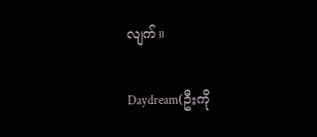လျက်။

Daydream(ဦးကို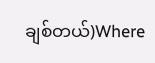ချစ်တယ်)Where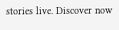stories live. Discover now